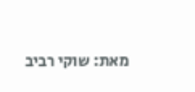מאת: שוקי רביב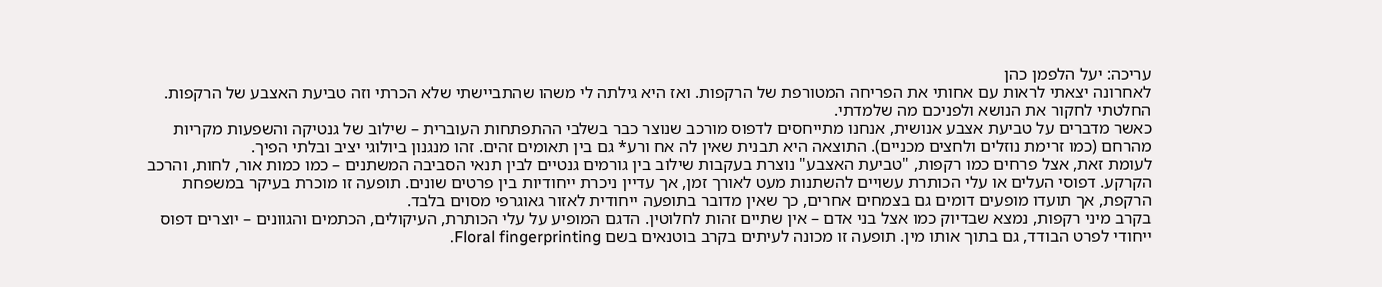עריכה: יעל הלפמן כהן
לאחרונה יצאתי לראות עם אחותי את הפריחה המטורפת של הרקפות. ואז היא גילתה לי משהו שהתביישתי שלא הכרתי וזה טביעת האצבע של הרקפות. החלטתי לחקור את הנושא ולפניכם מה שלמדתי.
כאשר מדברים על טביעת אצבע אנושית, אנחנו מתייחסים לדפוס מורכב שנוצר כבר בשלבי ההתפתחות העוברית – שילוב של גנטיקה והשפעות מקריות מהרחם (כמו זרימת נוזלים ולחצים מכניים). התוצאה היא תבנית שאין לה אח ורע* גם בין תאומים זהים. זהו מנגנון ביולוגי יציב ובלתי הפיך.
לעומת זאת, אצל פרחים כמו רקפות, "טביעת האצבע" נוצרת בעקבות שילוב בין גורמים גנטיים לבין תנאי הסביבה המשתנים – כמו כמות אור, לחות, והרכב הקרקע. דפוסי העלים או עלי הכותרת עשויים להשתנות מעט לאורך זמן, אך עדיין ניכרת ייחודיות בין פרטים שונים. תופעה זו מוכרת בעיקר במשפחת הרקפת, אך תועדו מופעים דומים גם בצמחים אחרים, כך שאין מדובר בתופעה ייחודית לאזור גאוגרפי מסוים בלבד.
בקרב מיני רקפות, נמצא שבדיוק כמו אצל בני אדם – אין שתיים זהות לחלוטין. הדגם המופיע על עלי הכותרת, העיקולים, הכתמים והגוונים – יוצרים דפוס ייחודי לפרט הבודד, גם בתוך אותו מין. תופעה זו מכונה לעיתים בקרב בוטנאים בשם Floral fingerprinting.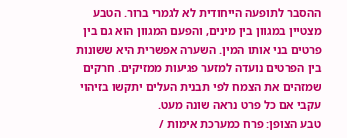ההסבר לתופעה הייחודית לא לגמרי ברור. הטבע מצטיין במגוון בין מינים, והפעם המגוון הוא גם בין פרטים בני אותו המין. השערה אפשרית היא ששונות בין הפרטים נועדה למזער פגיעות ממזיקים. חרקים שמזהים את הצמח לפי תבנית העלים יתקשו בזיהוי עקבי אם כל פרט נראה שונה מעט.
טבע הצופן: פרח כמערכת אימות /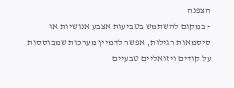הצפנה
- במקום להשתמש בטביעות אצבע אנושיות או סיסמאות רגילות, אפשר לדמיין מערכות שמבוססות על קודים ויזואליים טבעיים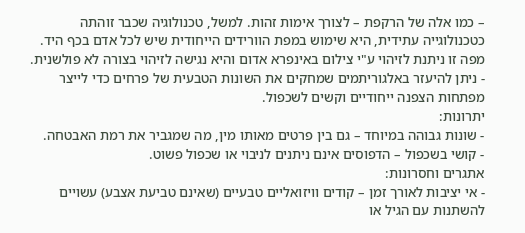– כמו אלה של הרקפת – לצורך אימות זהות. למשל, טכנולוגיה שכבר זוהתה כטכנולוגייה עתידית, היא שימוש במפת הוורידים הייחודית שיש לכל אדם בכף היד. מפה זו ניתנת לזיהוי ע"י צילום באינפרא אדום והיא נגישה לזיהוי בצורה לא פולשנית.
- ניתן להיעזר באלגוריתמים שמחקים את השונות הטבעית של פרחים כדי לייצר מפתחות הצפנה ייחודיים וקשים לשכפול.
יתרונות:
- שונות גבוהה במיוחד – גם בין פרטים מאותו מין, מה שמגביר את רמת האבטחה.
- קושי בשכפול – הדפוסים אינם ניתנים לניבוי או שכפול פשוט.
אתגרים וחסרונות:
- אי יציבות לאורך זמן – קודים וויזואליים טבעיים (שאינם טביעת אצבע) עשויים להשתנות עם הגיל או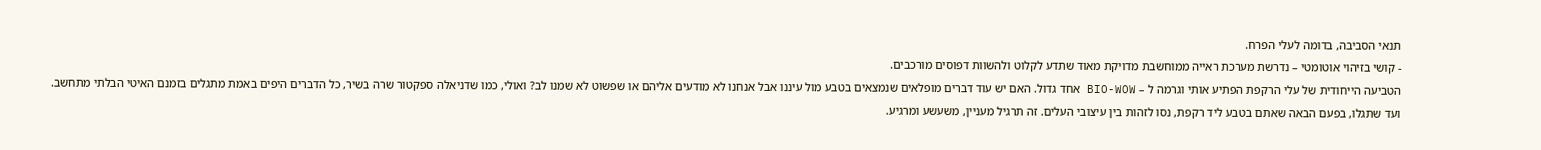תנאי הסביבה, בדומה לעלי הפרח.
- קושי בזיהוי אוטומטי – נדרשת מערכת ראייה ממוחשבת מדויקת מאוד שתדע לקלוט ולהשוות דפוסים מורכבים.
הטביעה הייחודית של עלי הרקפת הפתיע אותי וגרמה ל – BIO-WOW אחד גדול. האם יש עוד דברים מופלאים שנמצאים בטבע מול עיננו אבל אנחנו לא מודעים אליהם או שפשוט לא שמנו לב? ואולי, כמו שדניאלה ספקטור שרה בשיר, כל הדברים היפים באמת מתגלים בזמנם האיטי הבלתי מתחשב.
ועד שתגלו, בפעם הבאה שאתם בטבע ליד רקפת, נסו לזהות בין עיצובי העלים. זה תרגיל מעניין, משעשע ומרגיע.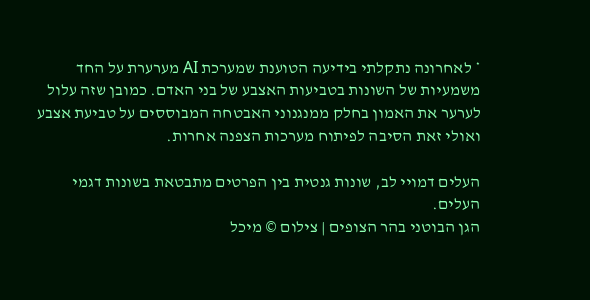* לאחרונה נתקלתי בידיעה הטוענת שמערכת AI מערערת על החד משמעיות של השונות בטביעות האצבע של בני האדם. כמובן שזה עלול לערער את האמון בחלק ממנגנוני האבטחה המבוססים על טביעת אצבע ואולי זאת הסיבה לפיתוח מערכות הצפנה אחרות.

העלים דמויי לב, שונות גנטית בין הפרטים מתבטאת בשונות דגמי העלים.
הגן הבוטני בהר הצופים | צילום © מיכל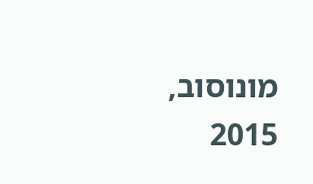מונוסוב, 2015